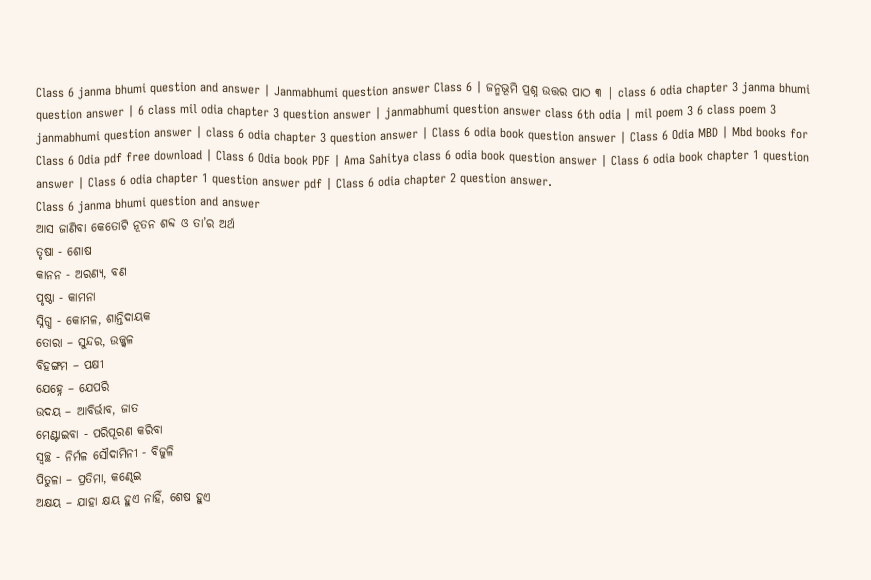Class 6 janma bhumi question and answer | Janmabhumi question answer Class 6 | ଜନ୍ମଭୂମି ପ୍ରଶ୍ନ ଉତ୍ତର ପାଠ ୩ | class 6 odia chapter 3 janma bhumi question answer | 6 class mil odia chapter 3 question answer | janmabhumi question answer class 6th odia | mil poem 3 6 class poem 3 janmabhumi question answer | class 6 odia chapter 3 question answer | Class 6 odia book question answer | Class 6 Odia MBD | Mbd books for Class 6 Odia pdf free download | Class 6 Odia book PDF | Ama Sahitya class 6 odia book question answer | Class 6 odia book chapter 1 question answer | Class 6 odia chapter 1 question answer pdf | Class 6 odia chapter 2 question answer.
Class 6 janma bhumi question and answer
ଆସ ଜାଣିବା କେତୋଟି ନୂତନ ଶବ୍ଦ ଓ ତା’ର ଅର୍ଥ
ତୃଷା - ଶୋଷ
କାନନ - ଅରଣ୍ୟ, ବଣ
ପୃଷ୍ଠା - କାମନା
ସ୍ନିଗ୍ଧ - କୋମଳ, ଶାନ୍ତିଦାୟକ
ତୋରା – ସୁନ୍ଦର, ଉଜ୍ଜ୍ବଳ
ବିହଙ୍ଗମ – ପକ୍ଷୀ
ଯେହ୍ନେ – ଯେପରି
ଉଦୟ – ଆବିର୍ଭାବ, ଜାତ
ମେଣ୍ଟାଇବା - ପରିପୂରଣ କରିବା
ସ୍ଵଚ୍ଛ - ନିର୍ମଳ ସୌଦାମିନୀ - ବିଜୁଳି
ପିତୁଳା – ପ୍ରତିମା, କଣ୍ଢେଇ
ଅକ୍ଷୟ – ଯାହା କ୍ଷୟ ହୁଏ ନାହିଁ, ଶେଷ ହୁଏ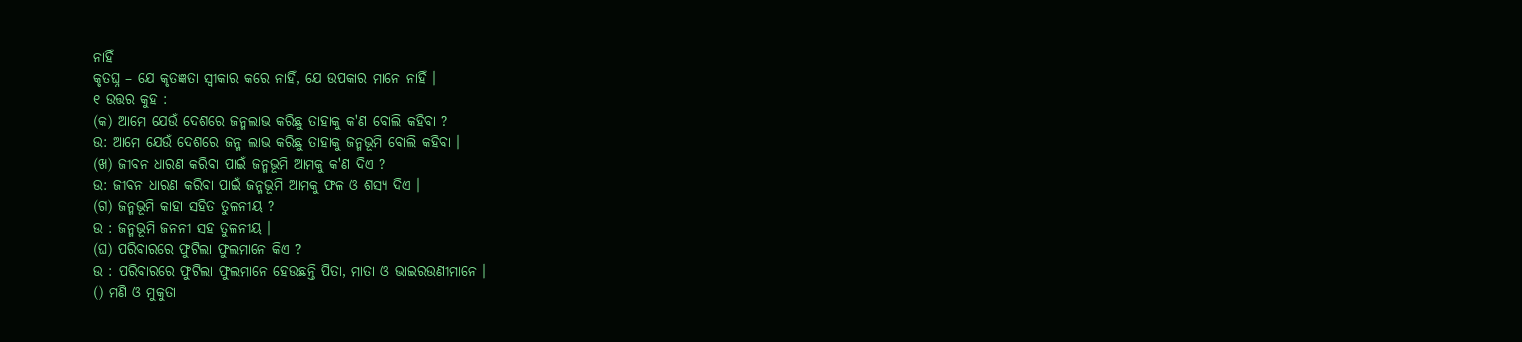ନାହିଁ
କୃତଘ୍ନ – ଯେ କୃତଜ୍ଞତା ସ୍ଵୀକାର କରେ ନାହିଁ, ଯେ ଉପକାର ମାନେ ନାହିଁ ।
୧ ଉତ୍ତର କୁହ :
(କ) ଆମେ ଯେଉଁ ଦେଶରେ ଜନ୍ମଲାଭ କରିଛୁ ତାହାକୁ କ'ଣ ବୋଲି କହିବା ?
ଉ: ଆମେ ଯେଉଁ ଦେଶରେ ଜନ୍ମ ଲାଭ କରିଛୁ ତାହାକୁ ଜନ୍ମଭୂମି ବୋଲି କହିବା ।
(ଖ) ଜୀବନ ଧାରଣ କରିବା ପାଇଁ ଜନ୍ମଭୂମି ଆମକୁ କ'ଣ ଦିଏ ?
ଉ: ଜୀବନ ଧାରଣ କରିବା ପାଇଁ ଜନ୍ମଭୂମି ଆମକୁ ଫଳ ଓ ଶସ୍ୟ ଦିଏ ।
(ଗ) ଜନ୍ମଭୂମି କାହା ସହିତ ତୁଳନୀୟ ?
ଉ : ଜନ୍ମଭୂମି ଜନନୀ ସହ ତୁଳନୀୟ ।
(ଘ) ପରିବାରରେ ଫୁଟିଲା ଫୁଲମାନେ କିଏ ?
ଉ : ପରିବାରରେ ଫୁଟିଲା ଫୁଲମାନେ ହେଉଛନ୍ତି ପିତା, ମାତା ଓ ଭାଇରଉଣୀମାନେ ।
() ମଣି ଓ ମୁକୁତା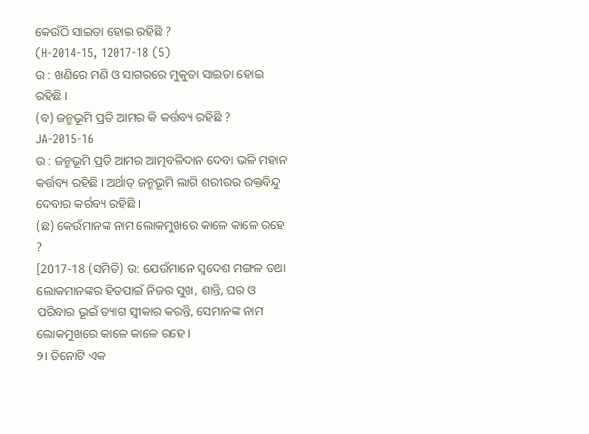କେଉଁଠି ସାଇତା ହୋଇ ରହିଛି ?
(H-2014-15, 12017-18 (5)
ଉ : ଖଣିରେ ମଣି ଓ ସାଗରରେ ମୁକୁତା ସାଇତା ହୋଇ ରହିଛି ।
(ବ) ଜନ୍ମଭୂମି ପ୍ରତି ଆମର କି କର୍ତ୍ତବ୍ୟ ରହିଛି ?
JA-2015-16
ଉ : ଜନ୍ମଭୂମି ପ୍ରତି ଆମର ଆତ୍ମବଳିଦାନ ଦେବା ଭଳି ମହାନ କର୍ତ୍ତବ୍ୟ ରହିଛି । ଅର୍ଥାତ୍ ଜନ୍ମଭୂମି ଲାଗି ଶରୀରର ରକ୍ତବିନ୍ଦୁ ଦେବାର କର୍ରବ୍ୟ ରହିଛି ।
(ଛ) କେଉଁମାନଙ୍କ ନାମ ଲୋକମୁଖରେ କାଳେ କାଳେ ରହେ ?
[2017-18 (ସମିତି) ଉ: ଯେଉଁମାନେ ସ୍ବଦେଶ ମଙ୍ଗଳ ତଥା ଲୋକମାନଙ୍କର ହିତପାଇଁ ନିଜର ସୁଖ, ଶାନ୍ତି, ଘର ଓ ପରିବାର ଭୂଇଁ ତ୍ୟାଗ ସ୍ଵୀକାର କରନ୍ତି, ସେମାନଙ୍କ ନାମ ଲୋକମୁଖରେ କାଳେ କାଳେ ରହେ ।
୨। ତିନୋଟି ଏକ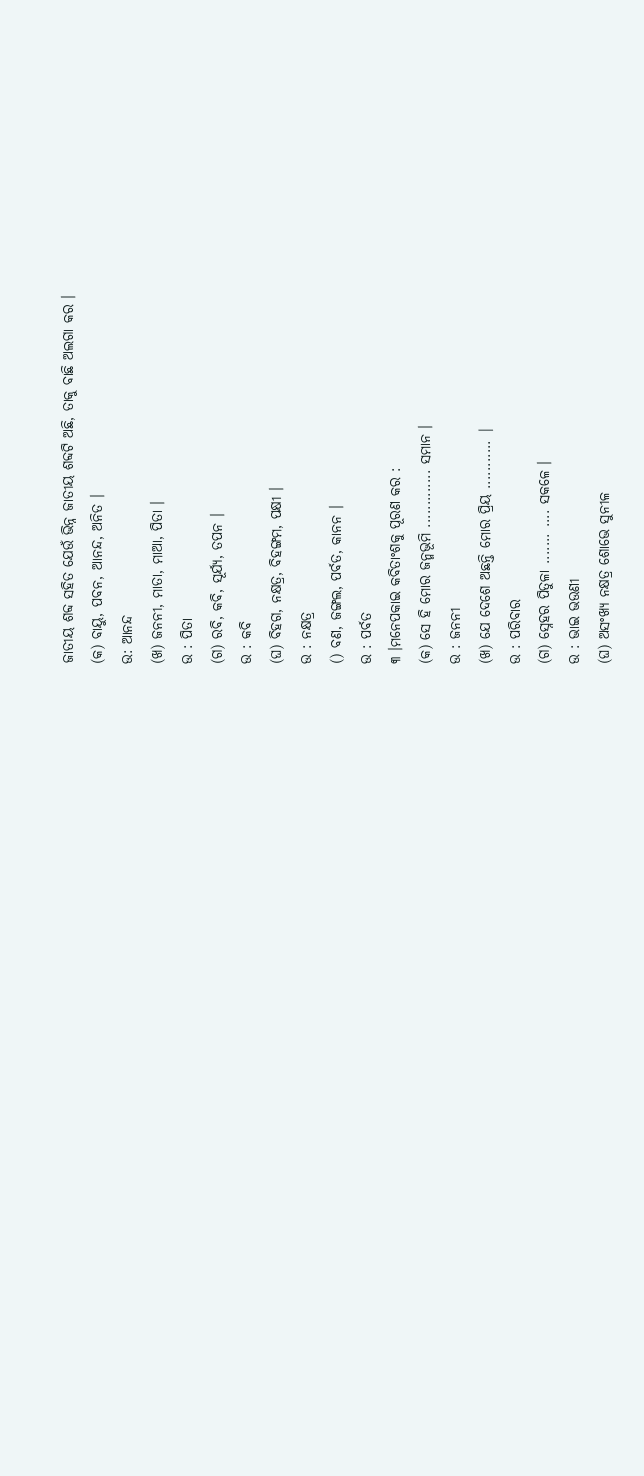ଜାତୀୟ ଶବ୍ଦ ସହିତ ଯେଉଁ ଭିନ୍ନ ଜାତୀୟ ଶବ୍ଦଟି ଅଛି, ତାକୁ ବାଛି ଅଲଗା କର ।
(କ) ବାୟୁ, ପବନ, ଆନନ୍ଦ, ଅନିତ ।
ଉ: ଆନନ୍ଦ
(ଖ) ଜନନୀ, ମାତା, ମାଆ, ପିତା ।
ଉ : ପିତା
(ଗ) ରବି, କବି, ସୂର୍ଯ୍ୟ, ତପନ ।
ଉ : କବି
(ଘ) ବିହଗ, ନକ୍ଷତ୍ର, ବିହଙ୍ଗମ, ପକ୍ଷୀ ।
ଉ : ନକ୍ଷତ୍ର
() ବଣ, ଜଙ୍ଗଲ, ପର୍ବତ, କାନନ ।
ଉ : ପର୍ବତ
୩ ।ମନେପକାଇ କବିତାଂଶକୁ ପୂରଣ କର :
(କ) ସେ ହି ମୋର ଜନ୍ମଭୂମି ............. ସମାନ ।
ଉ : ଜନନୀ
(ଖ) ଯେ ଦେଶେ ଅଛନ୍ତି ମୋର ପ୍ରିୟ ........... |
ଉ : ପରିବାର
(ଗ) ସ୍ନେହର ପିତୁଳା ....... .... ସକଳେ ।
ଉ : ଭାଇ ଭଉଣୀ
(ଘ) ଅସଂଖ୍ୟ ନକ୍ଷତ୍ର ଶୋଭେ ସୁନୀଳ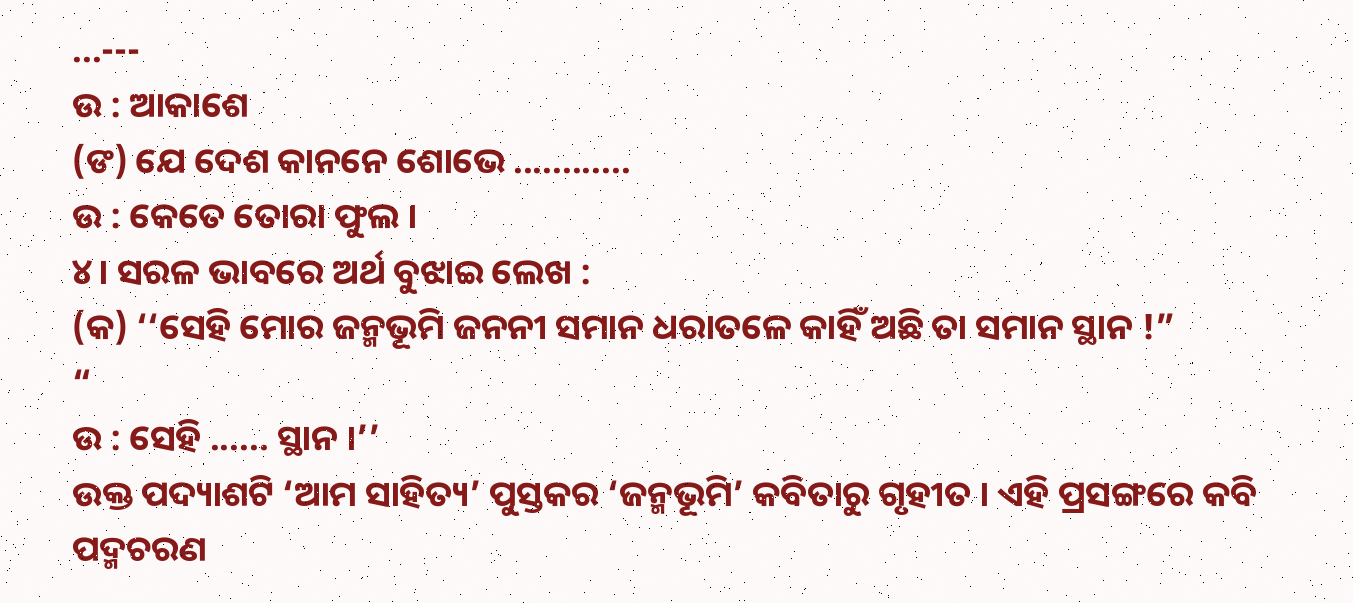...---
ଉ : ଆକାଶେ
(ଙ) ଯେ ଦେଶ କାନନେ ଶୋଭେ ............
ଉ : କେତେ ତୋରା ଫୁଲ ।
୪। ସରଳ ଭାବରେ ଅର୍ଥ ବୁଝାଇ ଲେଖ :
(କ) ‘‘ସେହି ମୋର ଜନ୍ମଭୂମି ଜନନୀ ସମାନ ଧରାତଳେ କାହିଁ ଅଛି ତା ସମାନ ସ୍ଥାନ !”
“
ଉ : ସେହି ...... ସ୍ଥାନ ।’’
ଉକ୍ତ ପଦ୍ୟାଶଟି ‘ଆମ ସାହିତ୍ୟ’ ପୁସ୍ତକର ‘ଜନ୍ମଭୂମି’ କବିତାରୁ ଗୃହୀତ । ଏହି ପ୍ରସଙ୍ଗରେ କବି ପଦ୍ମଚରଣ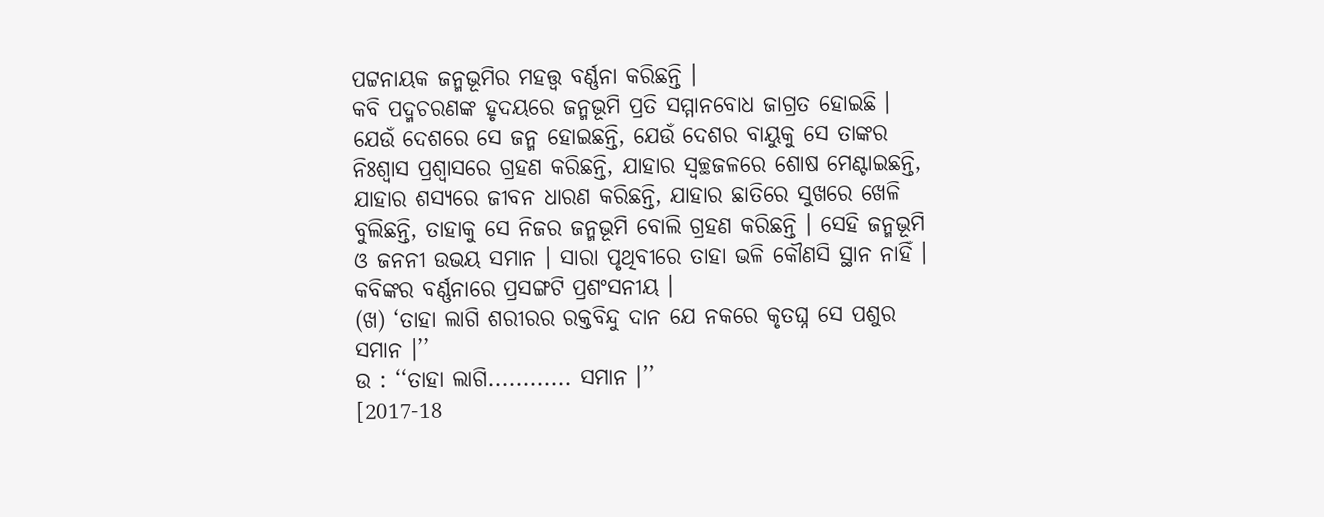ପଟ୍ଟନାୟକ ଜନ୍ମଭୂମିର ମହତ୍ତ୍ବ ବର୍ଣ୍ଣନା କରିଛନ୍ତି ।
କବି ପଦ୍ମଚରଣଙ୍କ ହୃଦୟରେ ଜନ୍ମଭୂମି ପ୍ରତି ସମ୍ମାନବୋଧ ଜାଗ୍ରତ ହୋଇଛି । ଯେଉଁ ଦେଶରେ ସେ ଜନ୍ମ ହୋଇଛନ୍ତି, ଯେଉଁ ଦେଶର ବାୟୁକୁ ସେ ତାଙ୍କର ନିଃଶ୍ବାସ ପ୍ରଶ୍ବାସରେ ଗ୍ରହଣ କରିଛନ୍ତି, ଯାହାର ସ୍ଵଚ୍ଛଜଳରେ ଶୋଷ ମେଣ୍ଟାଇଛନ୍ତି, ଯାହାର ଶସ୍ୟରେ ଜୀବନ ଧାରଣ କରିଛନ୍ତି, ଯାହାର ଛାତିରେ ସୁଖରେ ଖେଳି ବୁଲିଛନ୍ତି, ତାହାକୁ ସେ ନିଜର ଜନ୍ମଭୂମି ବୋଲି ଗ୍ରହଣ କରିଛନ୍ତି । ସେହି ଜନ୍ମଭୂମି ଓ ଜନନୀ ଉଭୟ ସମାନ । ସାରା ପୃଥିବୀରେ ତାହା ଭଳି କୌଣସି ସ୍ଥାନ ନାହିଁ ।
କବିଙ୍କର ବର୍ଣ୍ଣନାରେ ପ୍ରସଙ୍ଗଟି ପ୍ରଶଂସନୀୟ ।
(ଖ) ‘ତାହା ଲାଗି ଶରୀରର ରକ୍ତବିନ୍ଦୁ ଦାନ ଯେ ନକରେ କୃତଘ୍ନ ସେ ପଶୁର ସମାନ ।’’
ଉ : ‘‘ତାହା ଲାଗି............ ସମାନ ।’’
[2017-18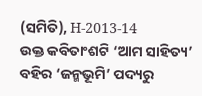(ସମିତି), H-2013-14
ଉକ୍ତ କବିତାଂଶଟି ‘ଆମ ସାହିତ୍ୟ’ ବହିର ‘ଜନ୍ମଭୂମି’ ପଦ୍ୟରୁ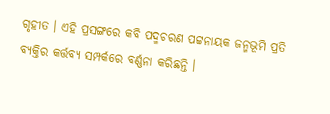ଗୃହୀତ । ଏହି ପ୍ରସଙ୍ଗରେ କବି ପଦ୍ମଚରଣ ପଟ୍ଟନାୟକ ଜନ୍ମଭୂମି ପ୍ରତି ବ୍ୟକ୍ତିର କର୍ତ୍ତବ୍ୟ ସମ୍ପର୍କରେ ବର୍ଣ୍ଣନା କରିଛନ୍ତି ।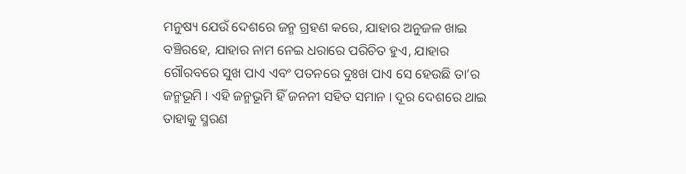ମନୁଷ୍ୟ ଯେଉଁ ଦେଶରେ ଜନ୍ମ ଗ୍ରହଣ କରେ, ଯାହାର ଅନୁଜଳ ଖାଇ ବଞ୍ଚିରହେ, ଯାହାର ନାମ ନେଇ ଧରାରେ ପରିଚିତ ହୁଏ, ଯାହାର ଗୌରବରେ ସୁଖ ପାଏ ଏବଂ ପତନରେ ଦୁଃଖ ପାଏ ସେ ହେଉଛି ତା’ର ଜନ୍ମଭୂମି । ଏହି ଜନ୍ମଭୂମି ହିଁ ଜନନୀ ସହିତ ସମାନ । ଦୂର ଦେଶରେ ଥାଇ ତାହାକୁ ସ୍ମରଣ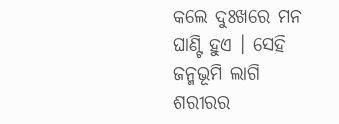କଲେ ଦୁଃଖରେ ମନ ଘାଣ୍ଟି ହୁଏ । ସେହି ଜନ୍ମଭୂମି ଲାଗି ଶରୀରର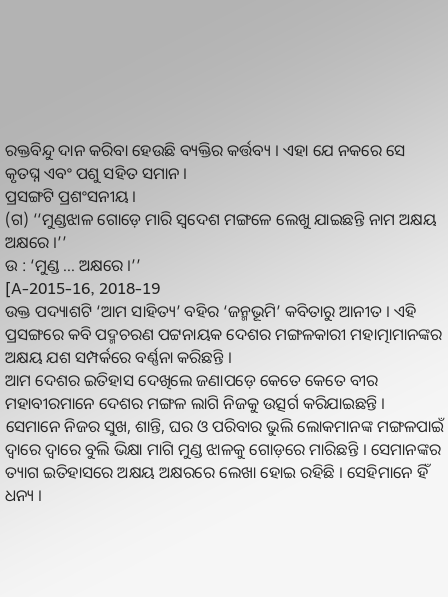ରକ୍ତବିନ୍ଦୁ ଦାନ କରିବା ହେଉଛି ବ୍ୟକ୍ତିର କର୍ତ୍ତବ୍ୟ । ଏହା ଯେ ନକରେ ସେ କୃତଘ୍ନ ଏବଂ ପଶୁ ସହିତ ସମାନ ।
ପ୍ରସଙ୍ଗଟି ପ୍ରଶଂସନୀୟ ।
(ଗ) ‘‘ମୁଣ୍ଡଝାଳ ଗୋଡ଼େ ମାରି ସ୍ଵଦେଶ ମଙ୍ଗଳେ ଲେଖୁ ଯାଇଛନ୍ତି ନାମ ଅକ୍ଷୟ ଅକ୍ଷରେ ।’’
ଉ : ‘ମୁଣ୍ଡ ... ଅକ୍ଷରେ ।’’
[A-2015-16, 2018-19
ଉକ୍ତ ପଦ୍ୟାଶଟି ‘ଆମ ସାହିତ୍ୟ’ ବହିର ‘ଜନ୍ମଭୂମି’ କବିତାରୁ ଆନୀତ । ଏହି ପ୍ରସଙ୍ଗରେ କବି ପଦ୍ମଚରଣ ପଟ୍ଟନାୟକ ଦେଶର ମଙ୍ଗଳକାରୀ ମହାତ୍ମାମାନଙ୍କର ଅକ୍ଷୟ ଯଶ ସମ୍ପର୍କରେ ବର୍ଣ୍ଣନା କରିଛନ୍ତି ।
ଆମ ଦେଶର ଇତିହାସ ଦେଖିଲେ ଜଣାପଡ଼େ କେତେ କେତେ ବୀର ମହାବୀରମାନେ ଦେଶର ମଙ୍ଗଳ ଲାଗି ନିଜକୁ ଉତ୍ସର୍ଗ କରିଯାଇଛନ୍ତି । ସେମାନେ ନିଜର ସୁଖ, ଶାନ୍ତି, ଘର ଓ ପରିବାର ଭୁଲି ଲୋକମାନଙ୍କ ମଙ୍ଗଳପାଇଁ ଦ୍ବାରେ ଦ୍ବାରେ ବୁଲି ଭିକ୍ଷା ମାଗି ମୁଣ୍ଡ ଝାଳକୁ ଗୋଡ଼ରେ ମାରିଛନ୍ତି । ସେମାନଙ୍କର ତ୍ୟାଗ ଇତିହାସରେ ଅକ୍ଷୟ ଅକ୍ଷରରେ ଲେଖା ହୋଇ ରହିଛି । ସେହିମାନେ ହିଁ ଧନ୍ୟ ।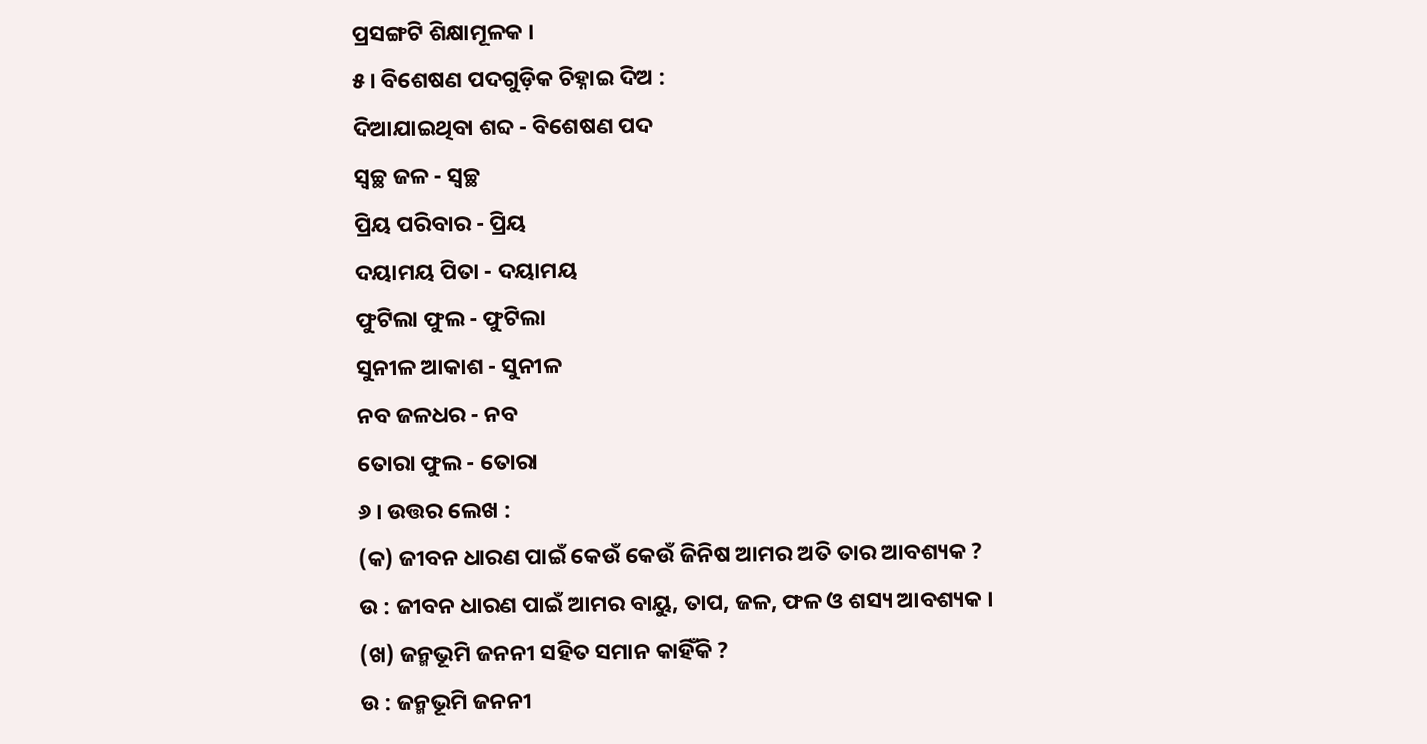ପ୍ରସଙ୍ଗଟି ଶିକ୍ଷାମୂଳକ ।
୫। ବିଶେଷଣ ପଦଗୁଡ଼ିକ ଚିହ୍ନାଇ ଦିଅ :
ଦିଆଯାଇଥିବା ଶବ୍ଦ - ବିଶେଷଣ ପଦ
ସ୍ୱଚ୍ଛ ଜଳ - ସ୍ୱଚ୍ଛ
ପ୍ରିୟ ପରିବାର - ପ୍ରିୟ
ଦୟାମୟ ପିତା - ଦୟାମୟ
ଫୁଟିଲା ଫୁଲ - ଫୁଟିଲା
ସୁନୀଳ ଆକାଶ - ସୁନୀଳ
ନବ ଜଳଧର - ନବ
ତୋରା ଫୁଲ - ତୋରା
୬ । ଉତ୍ତର ଲେଖ :
(କ) ଜୀବନ ଧାରଣ ପାଇଁ କେଉଁ କେଉଁ ଜିନିଷ ଆମର ଅତି ତାର ଆବଶ୍ୟକ ?
ଉ : ଜୀବନ ଧାରଣ ପାଇଁ ଆମର ବାୟୁ, ତାପ, ଜଳ, ଫଳ ଓ ଶସ୍ୟ ଆବଶ୍ୟକ ।
(ଖ) ଜନ୍ମଭୂମି ଜନନୀ ସହିତ ସମାନ କାହିଁକି ?
ଉ : ଜନ୍ମଭୂମି ଜନନୀ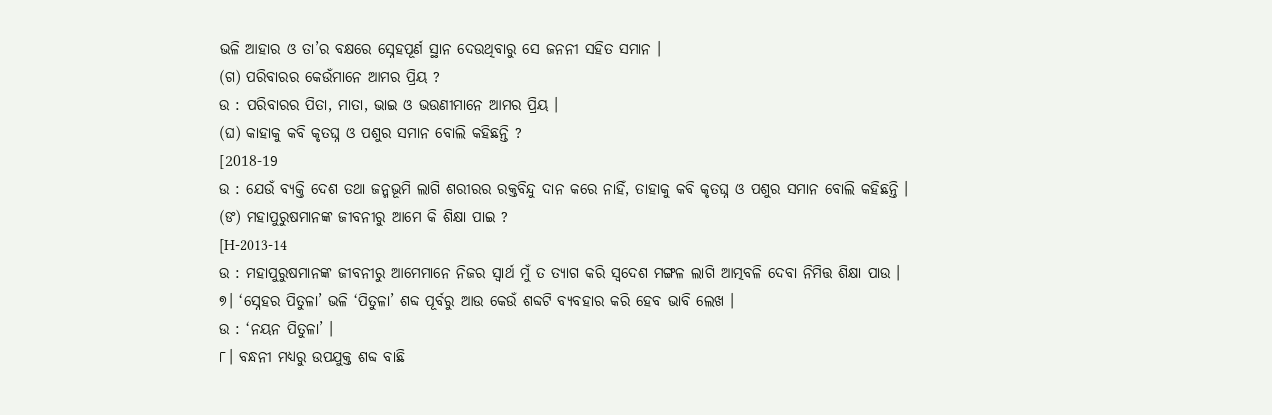ଭଳି ଆହାର ଓ ତା’ର ବକ୍ଷରେ ସ୍ନେହପୂର୍ଣ ସ୍ଥାନ ଦେଉଥିବାରୁ ସେ ଜନନୀ ସହିତ ସମାନ ।
(ଗ) ପରିବାରର କେଉଁମାନେ ଆମର ପ୍ରିୟ ?
ଉ : ପରିବାରର ପିତା, ମାତା, ଭାଇ ଓ ଭଉଣୀମାନେ ଆମର ପ୍ରିୟ ।
(ଘ) କାହାକୁ କବି କୃତଘ୍ନ ଓ ପଶୁର ସମାନ ବୋଲି କହିଛନ୍ତି ?
[2018-19
ଉ : ଯେଉଁ ବ୍ୟକ୍ତି ଦେଶ ତଥା ଜନ୍ମଭୂମି ଲାଗି ଶରୀରର ରକ୍ତବିନ୍ଦୁ ଦାନ କରେ ନାହିଁ, ତାହାକୁ କବି କୃତଘ୍ନ ଓ ପଶୁର ସମାନ ବୋଲି କହିଛନ୍ତି ।
(ଙ) ମହାପୁରୁଷମାନଙ୍କ ଜୀବନୀରୁ ଆମେ କି ଶିକ୍ଷା ପାଇ ?
[H-2013-14
ଉ : ମହାପୁରୁଷମାନଙ୍କ ଜୀବନୀରୁ ଆମେମାନେ ନିଜର ସ୍ଵାର୍ଥ ମୁଁ ତ ତ୍ୟାଗ କରି ସ୍ଵଦେଶ ମଙ୍ଗଳ ଲାଗି ଆତ୍ମବଳି ଦେବା ନିମିତ୍ତ ଶିକ୍ଷା ପାଉ ।
୭। ‘ସ୍ନେହର ପିତୁଳା’ ଭଳି ‘ପିତୁଳା’ ଶବ୍ଦ ପୂର୍ବରୁ ଆଉ କେଉଁ ଶବ୍ଦଟି ବ୍ୟବହାର କରି ହେବ ଭାବି ଲେଖ ।
ଉ : ‘ନୟନ ପିତୁଳା’ ।
୮। ବନ୍ଧନୀ ମଧ୍ଯରୁ ଉପଯୁକ୍ତ ଶବ୍ଦ ବାଛି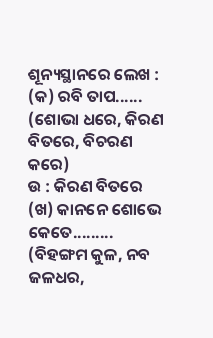ଶୂନ୍ୟସ୍ଥାନରେ ଲେଖ :
(କ) ରବି ତାପ......
(ଶୋଭା ଧରେ, କିରଣ ବିତରେ, ବିଚରଣ କରେ)
ଉ : କିରଣ ବିତରେ
(ଖ) କାନନେ ଶୋଭେ କେତେ.........
(ବିହଙ୍ଗମ କୁଳ, ନବ ଜଳଧର,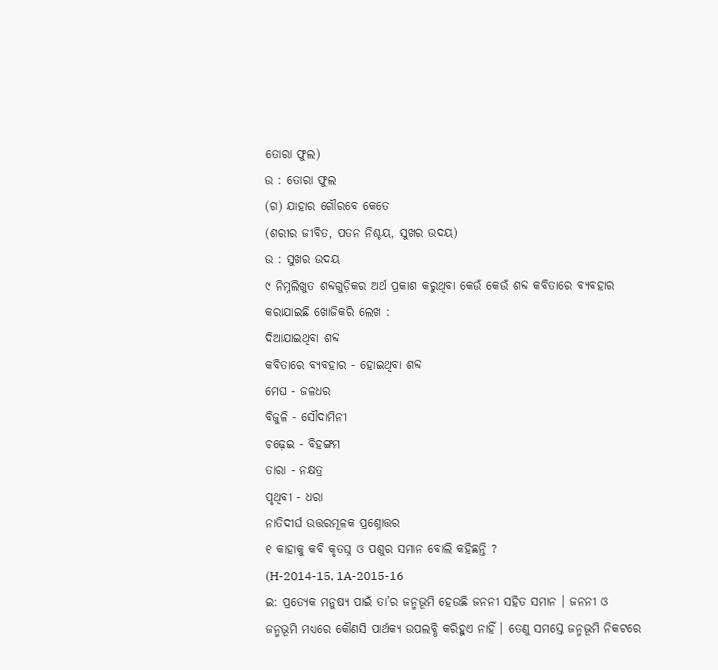ତୋରା ଫୁଲ)
ଉ : ତୋରା ଫୁଲ
(ଗ) ଯାହାର ଗୌରବେ କେତେ
(ଶରୀର ଜୀବିତ, ପତନ ନିଶ୍ଚୟ, ସୁଖର ଉଦୟ)
ଉ : ସୁଖର ଉଦୟ
୯ ନିମ୍ନଲିଖୁତ ଶବ୍ଦଗୁଡ଼ିକର ଅର୍ଥ ପ୍ରକାଶ କରୁଥିବା କେଉଁ କେଉଁ ଶବ୍ଦ କବିତାରେ ବ୍ୟବହାର କରାଯାଇଛି ଖୋଜିକରି ଲେଖ :
ଦିଆଯାଇଥିବା ଶବ୍ଦ
କବିତାରେ ବ୍ୟବହାର - ହୋଇଥିବା ଶବ୍ଦ
ମେଘ - ଜଳଧର
ବିଜୁଳି - ସୌଦାମିନୀ
ଚଢ଼େଇ - ବିହଙ୍ଗମ
ତାରା - ନକ୍ଷତ୍ର
ପୃଥିବୀ - ଧରା
ନାତିଦୀର୍ଘ ଉତ୍ତରମୂଳକ ପ୍ରଶ୍ନୋତ୍ତର
୧ କାହାକୁ କବି କୃତଘ୍ନ ଓ ପଶୁର ସମାନ ବୋଲି କହିଛନ୍ତି ?
(H-2014-15, 1A-2015-16
ଇ: ପ୍ରତ୍ୟେକ ମନୁଷ୍ୟ ପାଇଁ ତା’ର ଜନ୍ମଭୂମି ହେଉଛି ଜନନୀ ସହିତ ସମାନ । ଜନନୀ ଓ ଜନ୍ମଭୂମି ମଧ୍ୟରେ କୌଣସି ପାର୍ଥକ୍ୟ ଉପଲବ୍ଧି କରିହୁଏ ନାହିଁ । ତେଣୁ ସମସ୍ତେ ଜନ୍ମଭୂମି ନିକଟରେ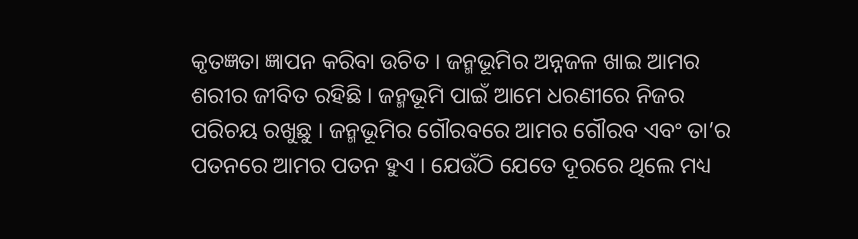କୃତଜ୍ଞତା ଜ୍ଞାପନ କରିବା ଉଚିତ । ଜନ୍ମଭୂମିର ଅନ୍ନଜଳ ଖାଇ ଆମର ଶରୀର ଜୀବିତ ରହିଛି । ଜନ୍ମଭୂମି ପାଇଁ ଆମେ ଧରଣୀରେ ନିଜର ପରିଚୟ ରଖୁଛୁ । ଜନ୍ମଭୂମିର ଗୌରବରେ ଆମର ଗୌରବ ଏବଂ ତା’ର ପତନରେ ଆମର ପତନ ହୁଏ । ଯେଉଁଠି ଯେତେ ଦୂରରେ ଥିଲେ ମଧ୍ୟ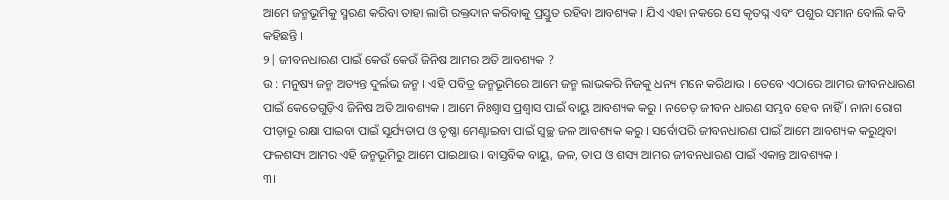ଆମେ ଜନ୍ମଭୂମିକୁ ସ୍ମରଣ କରିବା ତାହା ଲାଗି ରକ୍ତଦାନ କରିବାକୁ ପ୍ରସ୍ତୁତ ରହିବା ଆବଶ୍ୟକ । ଯିଏ ଏହା ନକରେ ସେ କୃତଘ୍ନ ଏବଂ ପଶୁର ସମାନ ବୋଲି କବି କହିଛନ୍ତି ।
୨| ଜୀବନଧାରଣ ପାଇଁ କେଉଁ କେଉଁ ଜିନିଷ ଆମର ଅତି ଆବଶ୍ୟକ ?
ଉ : ମନୁଷ୍ୟ ଜନ୍ମ ଅତ୍ୟନ୍ତ ଦୁର୍ଲଭ ଜନ୍ମ । ଏହି ପବିତ୍ର ଜନ୍ମଭୂମିରେ ଆମେ ଜନ୍ମ ଲାଭକରି ନିଜକୁ ଧନ୍ୟ ମନେ କରିଥାଉ । ତେବେ ଏଠାରେ ଆମର ଜୀବନଧାରଣ ପାଇଁ କେତେଗୁଡ଼ିଏ ଜିନିଷ ଅତି ଆବଶ୍ୟକ । ଆମେ ନିଃଶ୍ବାସ ପ୍ରଶ୍ଵାସ ପାଇଁ ବାୟୁ ଆବଶ୍ୟକ କରୁ । ନଚେତ୍ ଜୀବନ ଧାରଣ ସମ୍ଭବ ହେବ ନାହିଁ । ନାନା ରୋଗ ପୀଡ଼ାରୁ ରକ୍ଷା ପାଇବା ପାଇଁ ସୂର୍ଯ୍ୟତାପ ଓ ତୃଷ୍ଣା ମେଣ୍ଟାଇବା ପାଇଁ ସ୍ୱଚ୍ଛ ଜଳ ଆବଶ୍ୟକ କରୁ । ସର୍ବୋପରି ଜୀବନଧାରଣ ପାଇଁ ଆମେ ଆବଶ୍ୟକ କରୁଥିବା ଫଳଶସ୍ୟ ଆମର ଏହି ଜନ୍ମଭୂମିରୁ ଆମେ ପାଇଥାଉ । ବାସ୍ତବିକ ବାୟୁ, ଜଳ, ତାପ ଓ ଶସ୍ୟ ଆମର ଜୀବନଧାରଣ ପାଇଁ ଏକାନ୍ତ ଆବଶ୍ୟକ ।
୩।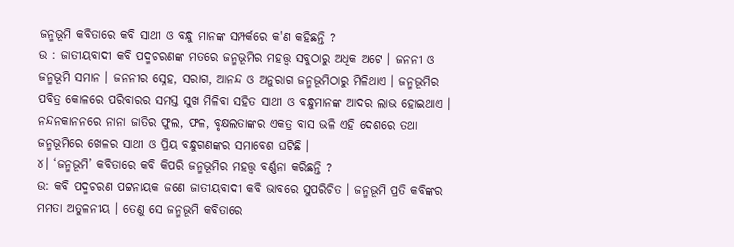ଜନ୍ମଭୂମି କବିତାରେ କବି ସାଥୀ ଓ ବନ୍ଧୁ ମାନଙ୍କ ସମ୍ପର୍କରେ କ'ଣ କହିଛନ୍ତି ?
ଉ : ଜାତୀୟବାଦୀ କବି ପଦ୍ମଚରଣଙ୍କ ମତରେ ଜନ୍ମଭୂମିର ମହତ୍ତ୍ଵ ସବୁଠାରୁ ଅଧିକ ଅଟେ । ଜନନୀ ଓ ଜନ୍ମଭୂମି ସମାନ । ଜନନୀର ସ୍ନେହ, ସରାଗ, ଆନନ୍ଦ ଓ ଅନୁରାଗ ଜନ୍ମଭୂମିଠାରୁ ମିଳିଥାଏ । ଜନ୍ମଭୂମିର ପବିତ୍ର କୋଳରେ ପରିବାରର ସମସ୍ତ ସୁଖ ମିଳିବା ସହିତ ସାଥୀ ଓ ବନ୍ଧୁମାନଙ୍କ ଆଦର ଲାଭ ହୋଇଥାଏ । ନନ୍ଦନକାନନରେ ନାନା ଜାତିର ଫୁଲ, ଫଳ, ବୃକ୍ଷଲତାଙ୍କର ଏକତ୍ର ବାସ ଭଳି ଏହି ଦେଶରେ ତଥା ଜନ୍ମଭୂମିରେ ଖେଳର ସାଥୀ ଓ ପ୍ରିୟ ବନ୍ଧୁଗଣଙ୍କର ସମାବେଶ ଘଟିଛି ।
୪। ‘ଜନ୍ମଭୂମି’ କବିତାରେ କବି କିପରି ଜନ୍ମଭୂମିର ମହତ୍ତ୍ବ ବର୍ଣ୍ଣନା କରିଛନ୍ତି ?
ଉ: କବି ପଦ୍ମଚରଣ ପଟ୍ଟନାୟକ ଜଣେ ଜାତୀୟବାଦୀ କବି ଭାବରେ ସୁପରିଚିତ । ଜନ୍ମଭୂମି ପ୍ରତି କବିଙ୍କର ମମତା ଅତୁଳନୀୟ । ତେଣୁ ସେ ଜନ୍ମଭୂମି କବିତାରେ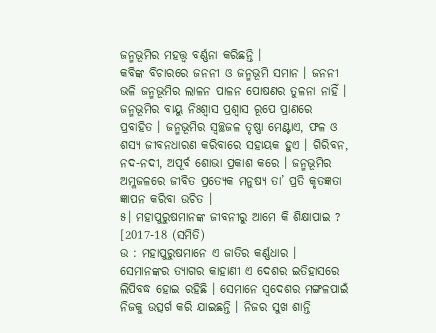ଜନ୍ମଭୂମିର ମହତ୍ତ୍ଵ ବର୍ଣ୍ଣନା କରିଛନ୍ତି ।
କବିଙ୍କ ବିଚାରରେ ଜନନୀ ଓ ଜନ୍ମଭୂମି ସମାନ । ଜନନୀ ଭଳି ଜନ୍ମଭୂମିର ଲାଳନ ପାଳନ ପୋଷଣର ତୁଳନା ନାହିଁ । ଜନ୍ମଭୂମିର ବାୟୁ ନିଃଶ୍ବାସ ପ୍ରଶ୍ଵାସ ରୂପେ ପ୍ରାଣରେ ପ୍ରବାହିତ । ଜନ୍ମଭୂମିର ସ୍ୱଚ୍ଛଜଳ ତୃଷ୍ଣା ମେଣ୍ଟାଏ, ଫଳ ଓ ଶସ୍ୟ ଜୀବନଧାରଣ କରିବାରେ ସହାୟକ ହୁଏ । ଗିରିବନ, ନଦ-ନଦୀ, ଅପୂର୍ବ ଶୋଭା ପ୍ରକାଶ କରେ । ଜନ୍ମଭୂମିର ଅମ୍ଳଜଳରେ ଜୀବିତ ପ୍ରତ୍ୟେକ ମନୁଷ୍ୟ ତା’ ପ୍ରତି କୃତଜ୍ଞତା ଜ୍ଞାପନ କରିବା ଉଚିତ ।
୫। ମହାପୁରୁଷମାନଙ୍କ ଜୀବନୀରୁ ଆମେ କି ଶିକ୍ଷାପାଇ ?
[2017-18 (ସମିତି)
ଉ : ମହାପୁରୁଷମାନେ ଏ ଜାତିର କର୍ଣ୍ଣଧାର । ସେମାନଙ୍କର ତ୍ୟାଗର କାହାଣୀ ଏ ଦେଶର ଇତିହାସରେ ଲିପିବଦ୍ଧ ହୋଇ ରହିଛି । ସେମାନେ ସ୍ଵଦେଶର ମଙ୍ଗଳପାଇଁ ନିଜକୁ ଉତ୍ସର୍ଗ କରି ଯାଇଛନ୍ତି । ନିଜର ସୁଖ ଶାନ୍ତି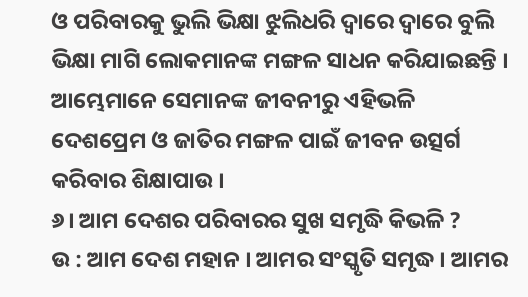ଓ ପରିବାରକୁ ଭୁଲି ଭିକ୍ଷା ଝୁଲିଧରି ଦ୍ବାରେ ଦ୍ଵାରେ ବୁଲି ଭିକ୍ଷା ମାଗି ଲୋକମାନଙ୍କ ମଙ୍ଗଳ ସାଧନ କରିଯାଇଛନ୍ତି । ଆମ୍ଭେମାନେ ସେମାନଙ୍କ ଜୀବନୀରୁ ଏହିଭଳି ଦେଶପ୍ରେମ ଓ ଜାତିର ମଙ୍ଗଳ ପାଇଁ ଜୀବନ ଉତ୍ସର୍ଗ କରିବାର ଶିକ୍ଷାପାଉ ।
୬। ଆମ ଦେଶର ପରିବାରର ସୁଖ ସମୃଦ୍ଧି କିଭଳି ?
ଉ : ଆମ ଦେଶ ମହାନ । ଆମର ସଂସ୍କୃତି ସମୃଦ୍ଧ । ଆମର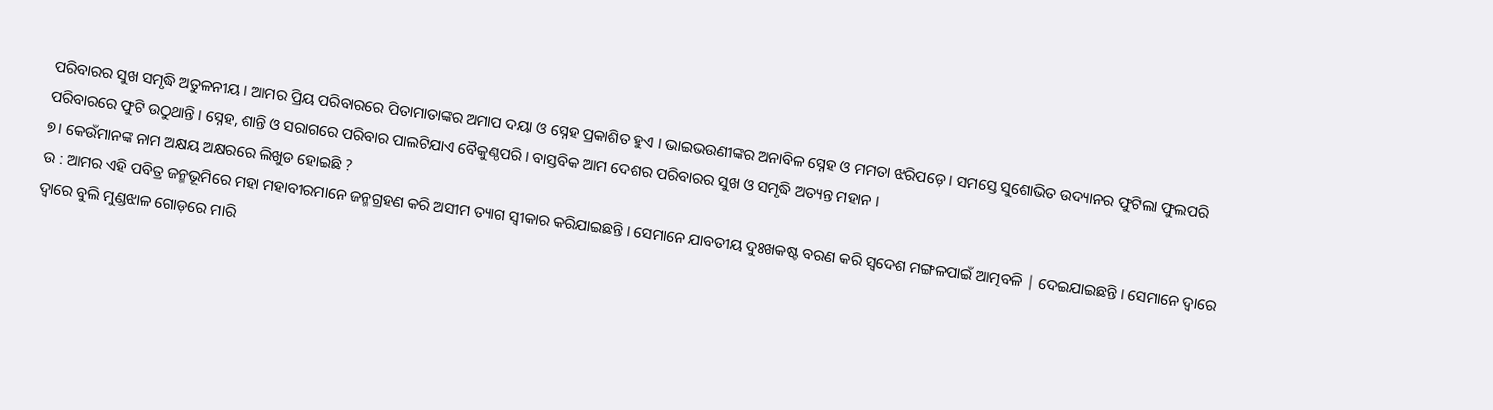ପରିବାରର ସୁଖ ସମୃଦ୍ଧି ଅତୁଳନୀୟ । ଆମର ପ୍ରିୟ ପରିବାରରେ ପିତାମାତାଙ୍କର ଅମାପ ଦୟା ଓ ସ୍ନେହ ପ୍ରକାଶିତ ହୁଏ । ଭାଇଭଉଣୀଙ୍କର ଅନାବିଳ ସ୍ନେହ ଓ ମମତା ଝରିପଡ଼େ । ସମସ୍ତେ ସୁଶୋଭିତ ଉଦ୍ୟାନର ଫୁଟିଲା ଫୁଲପରି ପରିବାରରେ ଫୁଟି ଉଠୁଥାନ୍ତି । ସ୍ନେହ, ଶାନ୍ତି ଓ ସରାଗରେ ପରିବାର ପାଲଟିଯାଏ ବୈକୁଣ୍ଠପରି । ବାସ୍ତବିକ ଆମ ଦେଶର ପରିବାରର ସୁଖ ଓ ସମୃଦ୍ଧି ଅତ୍ୟନ୍ତ ମହାନ ।
୭। କେଉଁମାନଙ୍କ ନାମ ଅକ୍ଷୟ ଅକ୍ଷରରେ ଲିଖୁଡ ହୋଇଛି ?
ଉ : ଆମର ଏହି ପବିତ୍ର ଜନ୍ମଭୂମିରେ ମହା ମହାବୀରମାନେ ଜନ୍ମଗ୍ରହଣ କରି ଅସୀମ ତ୍ୟାଗ ସ୍ୱୀକାର କରିଯାଇଛନ୍ତି । ସେମାନେ ଯାବତୀୟ ଦୁଃଖକଷ୍ଟ ବରଣ କରି ସ୍ଵଦେଶ ମଙ୍ଗଳପାଇଁ ଆତ୍ମବଳି | ଦେଇଯାଇଛନ୍ତି । ସେମାନେ ଦ୍ଵାରେ ଦ୍ଵାରେ ବୁଲି ମୁଣ୍ଡଝାଳ ଗୋଡ଼ରେ ମାରି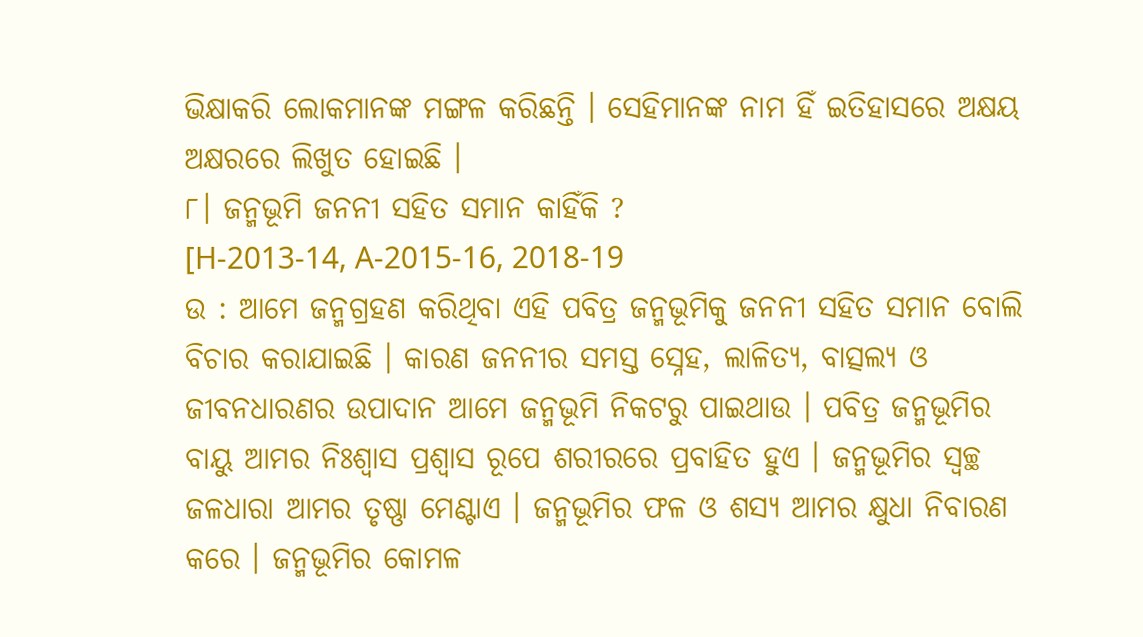ଭିକ୍ଷାକରି ଲୋକମାନଙ୍କ ମଙ୍ଗଳ କରିଛନ୍ତି । ସେହିମାନଙ୍କ ନାମ ହିଁ ଇତିହାସରେ ଅକ୍ଷୟ ଅକ୍ଷରରେ ଲିଖୁତ ହୋଇଛି ।
୮। ଜନ୍ମଭୂମି ଜନନୀ ସହିତ ସମାନ କାହିଁକି ?
[H-2013-14, A-2015-16, 2018-19
ଉ : ଆମେ ଜନ୍ମଗ୍ରହଣ କରିଥିବା ଏହି ପବିତ୍ର ଜନ୍ମଭୂମିକୁ ଜନନୀ ସହିତ ସମାନ ବୋଲି ବିଚାର କରାଯାଇଛି । କାରଣ ଜନନୀର ସମସ୍ତ ସ୍ନେହ, ଲାଳିତ୍ୟ, ବାତ୍ସଲ୍ୟ ଓ ଜୀବନଧାରଣର ଉପାଦାନ ଆମେ ଜନ୍ମଭୂମି ନିକଟରୁ ପାଇଥାଉ । ପବିତ୍ର ଜନ୍ମଭୂମିର ବାୟୁ ଆମର ନିଃଶ୍ବାସ ପ୍ରଶ୍ବାସ ରୂପେ ଶରୀରରେ ପ୍ରବାହିତ ହୁଏ । ଜନ୍ମଭୂମିର ସ୍ଵଚ୍ଛ ଜଳଧାରା ଆମର ତୃଷ୍ଣା ମେଣ୍ଟାଏ । ଜନ୍ମଭୂମିର ଫଳ ଓ ଶସ୍ୟ ଆମର କ୍ଷୁଧା ନିବାରଣ କରେ । ଜନ୍ମଭୂମିର କୋମଳ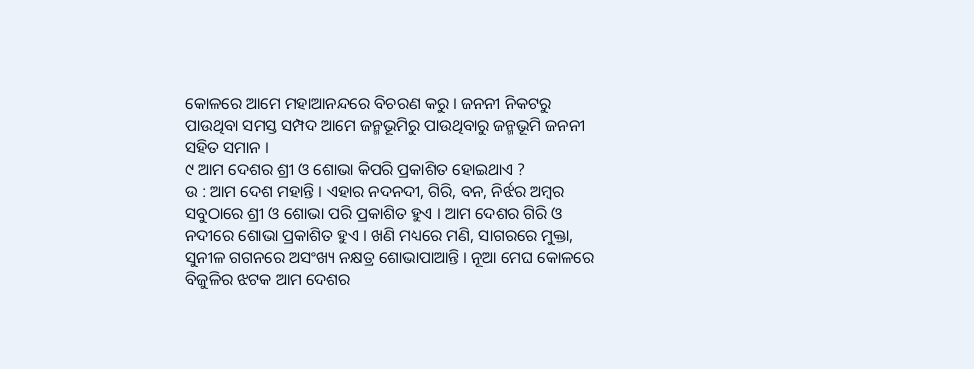କୋଳରେ ଆମେ ମହାଆନନ୍ଦରେ ବିଚରଣ କରୁ । ଜନନୀ ନିକଟରୁ ପାଉଥିବା ସମସ୍ତ ସମ୍ପଦ ଆମେ ଜନ୍ମଭୂମିରୁ ପାଉଥିବାରୁ ଜନ୍ମଭୂମି ଜନନୀ ସହିତ ସମାନ ।
୯ ଆମ ଦେଶର ଶ୍ରୀ ଓ ଶୋଭା କିପରି ପ୍ରକାଶିତ ହୋଇଥାଏ ?
ଉ : ଆମ ଦେଶ ମହାନ୍ତି । ଏହାର ନଦନଦୀ, ଗିରି, ବନ, ନିର୍ଝର ଅମ୍ବର ସବୁଠାରେ ଶ୍ରୀ ଓ ଶୋଭା ପରି ପ୍ରକାଶିତ ହୁଏ । ଆମ ଦେଶର ଗିରି ଓ ନଦୀରେ ଶୋଭା ପ୍ରକାଶିତ ହୁଏ । ଖଣି ମଧ୍ୟରେ ମଣି, ସାଗରରେ ମୁକ୍ତା, ସୁନୀଳ ଗଗନରେ ଅସଂଖ୍ୟ ନକ୍ଷତ୍ର ଶୋଭାପାଆନ୍ତି । ନୂଆ ମେଘ କୋଳରେ ବିଜୁଳିର ଝଟକ ଆମ ଦେଶର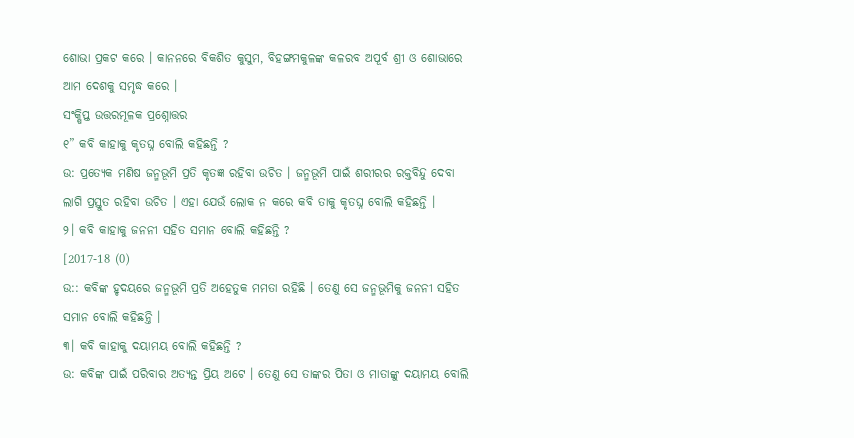ଶୋଭା ପ୍ରକଟ କରେ । କାନନରେ ବିକଶିତ କୁସୁମ, ବିହଙ୍ଗମକୁଳଙ୍କ କଳରବ ଅପୂର୍ବ ଶ୍ରୀ ଓ ଶୋଭାରେ ଆମ ଦେଶକୁ ସମୃଦ୍ଧ କରେ ।
ସଂକ୍ଷିପ୍ତ ଉତ୍ତରମୂଳକ ପ୍ରଶ୍ନୋତ୍ତର
୧” କବି କାହାକୁ କୃତଘ୍ନ ବୋଲି କହିଛନ୍ତି ?
ଉ: ପ୍ରତ୍ୟେକ ମଣିଷ ଜନ୍ମଭୂମି ପ୍ରତି କୃତଜ୍ଞ ରହିବା ଉଚିତ । ଜନ୍ମଭୂମି ପାଇଁ ଶରୀରର ରକ୍ତବିନ୍ଦୁ ଦେବା ଲାଗି ପ୍ରସ୍ତୁତ ରହିବା ଉଚିତ । ଏହା ଯେଉଁ ଲୋକ ନ କରେ କବି ତାକୁ କୃତଘ୍ନ ବୋଲି କହିଛନ୍ତି ।
୨। କବି କାହାକୁ ଜନନୀ ସହିତ ସମାନ ବୋଲି କହିଛନ୍ତି ?
[2017-18 (0)
ଉ:: କବିଙ୍କ ହୃଦୟରେ ଜନ୍ମଭୂମି ପ୍ରତି ଅହେତୁକ ମମତା ରହିଛି । ତେଣୁ ସେ ଜନ୍ମଭୂମିକୁ ଜନନୀ ସହିତ ସମାନ ବୋଲି କହିଛନ୍ତି ।
୩। କବି କାହାକୁ ଦୟାମୟ ବୋଲି କହିଛନ୍ତି ?
ଉ: କବିଙ୍କ ପାଇଁ ପରିବାର ଅତ୍ୟନ୍ତ ପ୍ରିୟ ଅଟେ । ତେଣୁ ସେ ତାଙ୍କର ପିତା ଓ ମାତାଙ୍କୁ ଦୟାମୟ ବୋଲି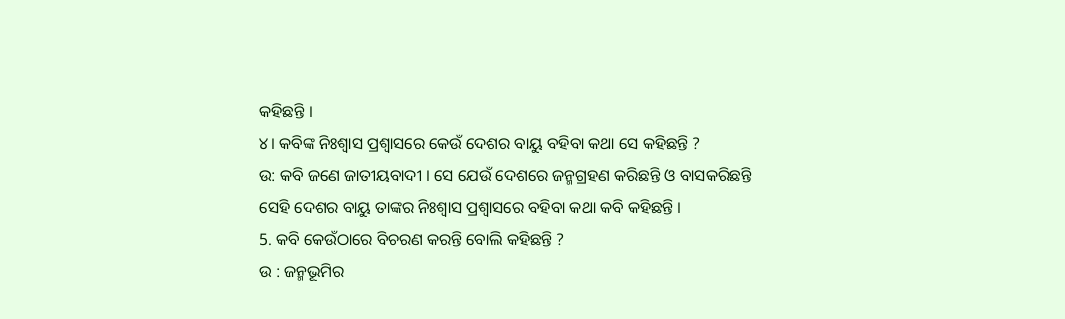କହିଛନ୍ତି ।
୪। କବିଙ୍କ ନିଃଶ୍ବାସ ପ୍ରଶ୍ବାସରେ କେଉଁ ଦେଶର ବାୟୁ ବହିବା କଥା ସେ କହିଛନ୍ତି ?
ଉ: କବି ଜଣେ ଜାତୀୟବାଦୀ । ସେ ଯେଉଁ ଦେଶରେ ଜନ୍ମଗ୍ରହଣ କରିଛନ୍ତି ଓ ବାସକରିଛନ୍ତି ସେହି ଦେଶର ବାୟୁ ତାଙ୍କର ନିଃଶ୍ବାସ ପ୍ରଶ୍ବାସରେ ବହିବା କଥା କବି କହିଛନ୍ତି ।
5. କବି କେଉଁଠାରେ ବିଚରଣ କରନ୍ତି ବୋଲି କହିଛନ୍ତି ?
ଉ : ଜନ୍ମଭୂମିର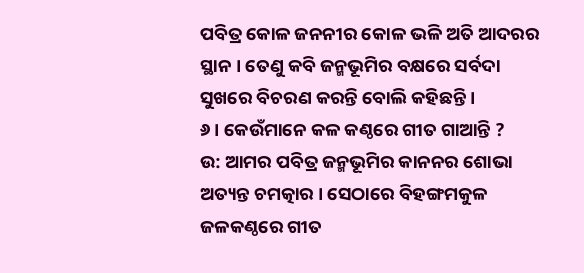ପବିତ୍ର କୋଳ ଜନନୀର କୋଳ ଭଳି ଅତି ଆଦରର ସ୍ଥାନ । ତେଣୁ କବି ଜନ୍ମଭୂମିର ବକ୍ଷରେ ସର୍ବଦା ସୁଖରେ ବିଚରଣ କରନ୍ତି ବୋଲି କହିଛନ୍ତି ।
୬। କେଉଁମାନେ କଳ କଣ୍ଠରେ ଗୀତ ଗାଆନ୍ତି ?
ଉ: ଆମର ପବିତ୍ର ଜନ୍ମଭୂମିର କାନନର ଶୋଭା ଅତ୍ୟନ୍ତ ଚମତ୍କାର । ସେଠାରେ ବିହଙ୍ଗମକୁଳ ଜଳକଣ୍ଠରେ ଗୀତ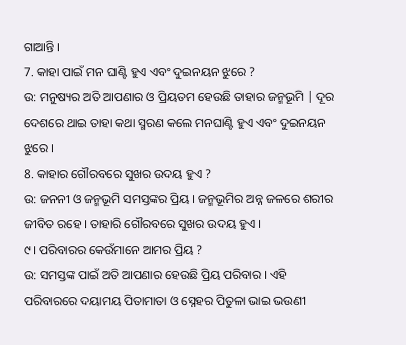ଗାଆନ୍ତି ।
7. କାହା ପାଇଁ ମନ ଘାଣ୍ଟି ହୁଏ ଏବଂ ଦୁଇନୟନ ଝୁରେ ?
ଉ: ମନୁଷ୍ୟର ଅତି ଆପଣାର ଓ ପ୍ରିୟତମ ହେଉଛି ତାହାର ଜନ୍ମଭୂମି | ଦୂର ଦେଶରେ ଥାଇ ତାହା କଥା ସ୍ମରଣ କଲେ ମନଘାଣ୍ଟି ହୁଏ ଏବଂ ଦୁଇନୟନ ଝୁରେ ।
8. କାହାର ଗୌରବରେ ସୁଖର ଉଦୟ ହୁଏ ?
ଉ: ଜନନୀ ଓ ଜନ୍ମଭୂମି ସମସ୍ତଙ୍କର ପ୍ରିୟ । ଜନ୍ମଭୂମିର ଅନ୍ନ ଜଳରେ ଶରୀର ଜୀବିତ ରହେ । ତାହାରି ଗୌରବରେ ସୁଖର ଉଦୟ ହୁଏ ।
୯। ପରିବାରର କେଉଁମାନେ ଆମର ପ୍ରିୟ ?
ଉ: ସମସ୍ତଙ୍କ ପାଇଁ ଅତି ଆପଣାର ହେଉଛି ପ୍ରିୟ ପରିବାର । ଏହି ପରିବାରରେ ଦୟାମୟ ପିତାମାତା ଓ ସ୍ନେହର ପିତୁଳା ଭାଇ ଭଉଣୀ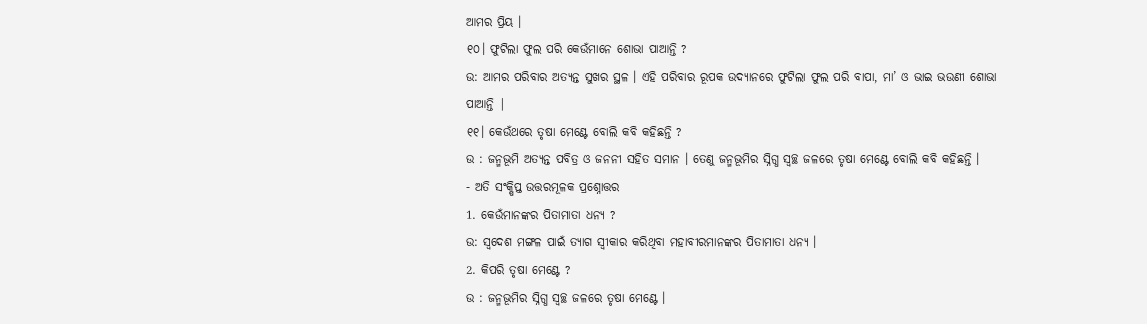ଆମର ପ୍ରିୟ ।
୧୦। ଫୁଟିଲା ଫୁଲ ପରି କେଉଁମାନେ ଶୋଭା ପାଆନ୍ତି ?
ଉ: ଆମର ପରିବାର ଅତ୍ୟନ୍ତ ସୁଖର ସ୍ଥଳ । ଏହି ପରିବାର ରୂପକ ଉଦ୍ୟାନରେ ଫୁଟିଲା ଫୁଲ ପରି ବାପା, ମା’ ଓ ଭାଇ ଭଉଣୀ ଶୋଭା ପାଆନ୍ତି |
୧୧। କେଉଁଥରେ ତୃଷା ମେଣ୍ଟେ ବୋଲି କବି କହିଛନ୍ତି ?
ଉ : ଜନ୍ମଭୂମି ଅତ୍ୟନ୍ତ ପବିତ୍ର ଓ ଜନନୀ ସହିତ ସମାନ । ତେଣୁ ଜନ୍ମଭୂମିର ସ୍ନିଗ୍ଧ ସ୍ଵଚ୍ଛ ଜଳରେ ତୃଷା ମେଣ୍ଟେ ବୋଲି କବି କହିଛନ୍ତି ।
- ଅତି ସଂକ୍ଷିପ୍ତ ଉତ୍ତରମୂଳକ ପ୍ରଶ୍ନୋତ୍ତର
1. କେଉଁମାନଙ୍କର ପିତାମାତା ଧନ୍ୟ ?
ଉ: ସ୍ବଦେଶ ମଙ୍ଗଳ ପାଇଁ ତ୍ୟାଗ ସ୍ଵୀକାର କରିଥିବା ମହାବୀରମାନଙ୍କର ପିତାମାତା ଧନ୍ୟ ।
2. କିପରି ତୃଷା ମେଣ୍ଟେ ?
ଉ : ଜନ୍ମଭୂମିର ସ୍ନିଗ୍ଧ ସ୍ଵଚ୍ଛ ଜଳରେ ତୃଷା ମେଣ୍ଟେ ।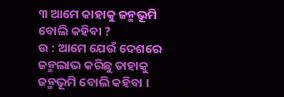୩ ଆମେ କାହାକୁ ଜନ୍ମଭୂମି ବୋଲି କହିବା ?
ଉ : ଆମେ ଯେଉଁ ଦେଶରେ ଜନ୍ମଲାଭ କରିଛୁ ତାହାକୁ ଜନ୍ମଭୂମି ବୋଲି କହିବା ।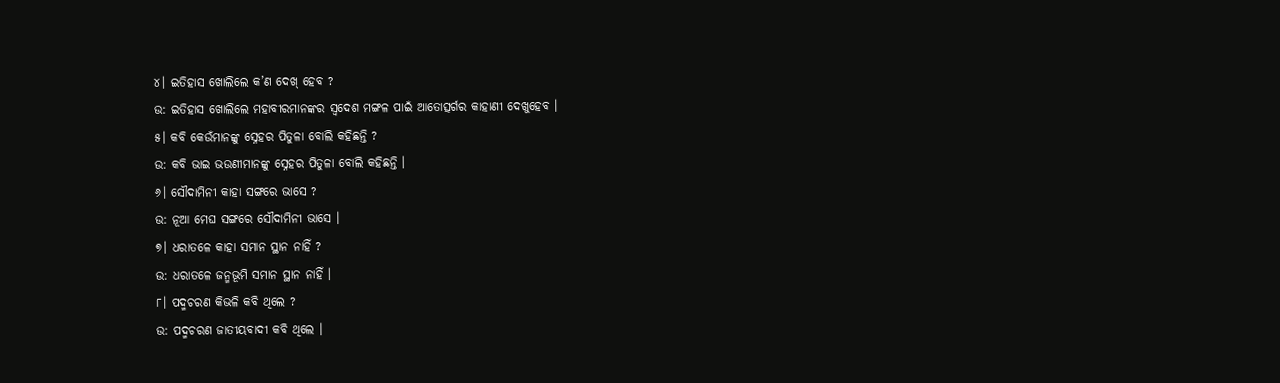୪। ଇତିହାସ ଖୋଲିଲେ କ’ଣ ଦେଖ୍ ହେବ ?
ଉ: ଇତିହାସ ଖୋଲିଲେ ମହାବୀରମାନଙ୍କର ସ୍ଵଦେଶ ମଙ୍ଗଳ ପାଇଁ ଆତୋତ୍ସର୍ଗର କାହାଣୀ ଦେଖୁହେବ ।
୫। କବି କେଉଁମାନଙ୍କୁ ସ୍ନେହର ପିତୁଳା ବୋଲି କହିଛନ୍ତି ?
ଉ: କବି ଭାଇ ଭଉଣୀମାନଙ୍କୁ ସ୍ନେହର ପିତୁଳା ବୋଲି କହିଛନ୍ତି ।
୬। ସୌଦାମିନୀ କାହା ସଙ୍ଗରେ ଭାସେ ?
ଉ: ନୂଆ ମେଘ ସଙ୍ଗରେ ସୌଦାମିନୀ ଭାସେ ।
୭। ଧରାତଳେ କାହା ସମାନ ସ୍ଥାନ ନାହିଁ ?
ଉ: ଧରାତଳେ ଜନ୍ମଭୂମି ସମାନ ସ୍ଥାନ ନାହିଁ ।
୮। ପଦ୍ମଚରଣ କିଭଳି କବି ଥିଲେ ?
ଉ: ପଦ୍ମଚରଣ ଜାତୀୟବାଦୀ କବି ଥିଲେ ।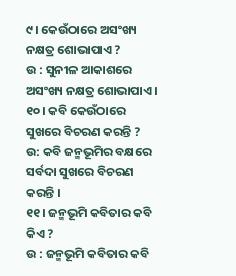୯। କେଉଁଠାରେ ଅସଂଖ୍ୟ ନକ୍ଷତ୍ର ଶୋଭାପାଏ ?
ଉ : ସୁନୀଳ ଆକାଶରେ ଅସଂଖ୍ୟ ନକ୍ଷତ୍ର ଶୋଭାପାଏ ।
୧୦। କବି କେଉଁଠାରେ ସୁଖରେ ବିଚରଣ କରନ୍ତି ?
ଉ: କବି ଜନ୍ମଭୂମିର ବକ୍ଷରେ ସର୍ବଦା ସୁଖରେ ବିଚରଣ କରନ୍ତି ।
୧୧। ଜନ୍ମଭୂମି କବିତାର କବି କିଏ ?
ଉ : ଜନ୍ମଭୂମି କବିତାର କବି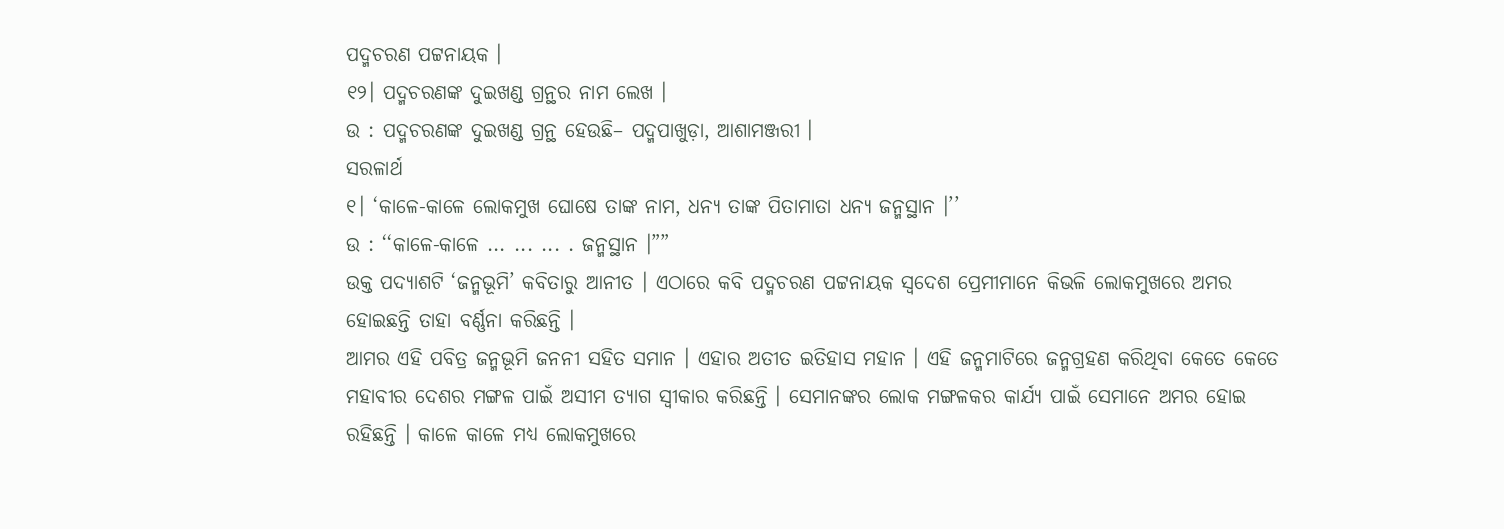ପଦ୍ମଚରଣ ପଟ୍ଟନାୟକ ।
୧୨। ପଦ୍ମଚରଣଙ୍କ ଦୁଇଖଣ୍ଡ ଗ୍ରନ୍ଥର ନାମ ଲେଖ ।
ଉ : ପଦ୍ମଚରଣଙ୍କ ଦୁଇଖଣ୍ଡ ଗ୍ରନ୍ଥ ହେଉଛି– ପଦ୍ମପାଖୁଡ଼ା, ଆଶାମଞ୍ଜରୀ ।
ସରଳାର୍ଥ
୧। ‘କାଳେ-କାଳେ ଲୋକମୁଖ ଘୋଷେ ତାଙ୍କ ନାମ, ଧନ୍ୟ ତାଙ୍କ ପିତାମାତା ଧନ୍ୟ ଜନ୍ମସ୍ଥାନ ।’’
ଉ : ‘‘କାଳେ-କାଳେ ... ... ... . ଜନ୍ମସ୍ଥାନ ।””
ଉକ୍ତ ପଦ୍ୟାଶଟି ‘ଜନ୍ମଭୂମି’ କବିତାରୁ ଆନୀତ । ଏଠାରେ କବି ପଦ୍ମଚରଣ ପଟ୍ଟନାୟକ ସ୍ଵଦେଶ ପ୍ରେମୀମାନେ କିଭଳି ଲୋକମୁଖରେ ଅମର ହୋଇଛନ୍ତି ତାହା ବର୍ଣ୍ଣନା କରିଛନ୍ତି ।
ଆମର ଏହି ପବିତ୍ର ଜନ୍ମଭୂମି ଜନନୀ ସହିତ ସମାନ । ଏହାର ଅତୀତ ଇତିହାସ ମହାନ । ଏହି ଜନ୍ମମାଟିରେ ଜନ୍ମଗ୍ରହଣ କରିଥିବା କେତେ କେତେ ମହାବୀର ଦେଶର ମଙ୍ଗଳ ପାଇଁ ଅସୀମ ତ୍ୟାଗ ସ୍ୱୀକାର କରିଛନ୍ତି । ସେମାନଙ୍କର ଲୋକ ମଙ୍ଗଳକର କାର୍ଯ୍ୟ ପାଇଁ ସେମାନେ ଅମର ହୋଇ ରହିଛନ୍ତି । କାଳେ କାଳେ ମଧ୍ୟ ଲୋକମୁଖରେ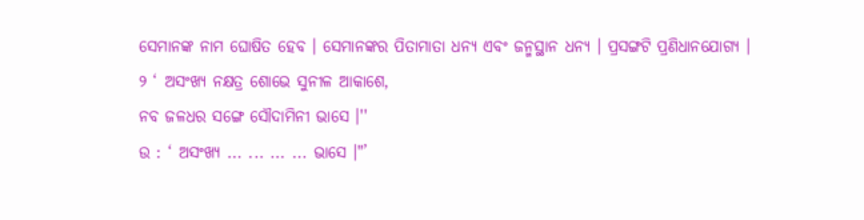ସେମାନଙ୍କ ନାମ ଘୋଷିତ ହେବ । ସେମାନଙ୍କର ପିତାମାତା ଧନ୍ୟ ଏବଂ ଜନ୍ମସ୍ଥାନ ଧନ୍ୟ । ପ୍ରସଙ୍ଗଟି ପ୍ରଣିଧାନଯୋଗ୍ୟ ।
୨ ‘ ଅସଂଖ୍ୟ ନକ୍ଷତ୍ର ଶୋଭେ ସୁନୀଳ ଆକାଶେ,
ନବ ଜଳଧର ସଙ୍ଗେ ସୌଦାମିନୀ ଭାସେ ।''
ଉ : ‘ ଅସଂଖ୍ୟ ... ... ... ... ଭାସେ ।"’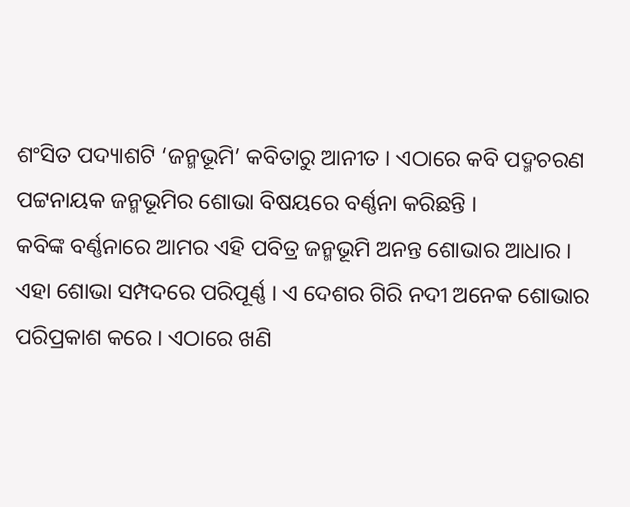ଶଂସିତ ପଦ୍ୟାଶଟି ‘ଜନ୍ମଭୂମି’ କବିତାରୁ ଆନୀତ । ଏଠାରେ କବି ପଦ୍ମଚରଣ ପଟ୍ଟନାୟକ ଜନ୍ମଭୂମିର ଶୋଭା ବିଷୟରେ ବର୍ଣ୍ଣନା କରିଛନ୍ତି ।
କବିଙ୍କ ବର୍ଣ୍ଣନାରେ ଆମର ଏହି ପବିତ୍ର ଜନ୍ମଭୂମି ଅନନ୍ତ ଶୋଭାର ଆଧାର । ଏହା ଶୋଭା ସମ୍ପଦରେ ପରିପୂର୍ଣ୍ଣ । ଏ ଦେଶର ଗିରି ନଦୀ ଅନେକ ଶୋଭାର ପରିପ୍ରକାଶ କରେ । ଏଠାରେ ଖଣି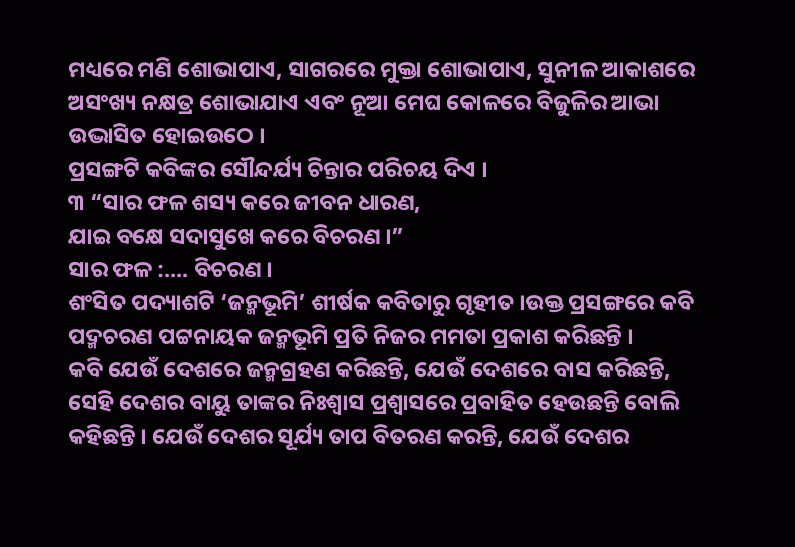ମଧ୍ୟରେ ମଣି ଶୋଭାପାଏ, ସାଗରରେ ମୁକ୍ତା ଶୋଭାପାଏ, ସୁନୀଳ ଆକାଶରେ ଅସଂଖ୍ୟ ନକ୍ଷତ୍ର ଶୋଭାଯାଏ ଏବଂ ନୂଆ ମେଘ କୋଳରେ ବିଜୁଳିର ଆଭା ଉଦ୍ଭାସିତ ହୋଇଉଠେ ।
ପ୍ରସଙ୍ଗଟି କବିଙ୍କର ସୌନ୍ଦର୍ଯ୍ୟ ଚିନ୍ତାର ପରିଚୟ ଦିଏ ।
୩ “ସାର ଫଳ ଶସ୍ୟ କରେ ଜୀବନ ଧାରଣ,
ଯାଇ ବକ୍ଷେ ସଦାସୁଖେ କରେ ବିଚରଣ ।”
ସାର ଫଳ :.... ବିଚରଣ ।
ଶଂସିତ ପଦ୍ୟାଶଟି ‘ଜନ୍ମଭୂମି’ ଶୀର୍ଷକ କବିତାରୁ ଗୃହୀତ ।ଉକ୍ତ ପ୍ରସଙ୍ଗରେ କବି ପଦ୍ମଚରଣ ପଟ୍ଟନାୟକ ଜନ୍ମଭୂମି ପ୍ରତି ନିଜର ମମତା ପ୍ରକାଶ କରିଛନ୍ତି ।
କବି ଯେଉଁ ଦେଶରେ ଜନ୍ମଗ୍ରହଣ କରିଛନ୍ତି, ଯେଉଁ ଦେଶରେ ବାସ କରିଛନ୍ତି, ସେହି ଦେଶର ବାୟୁ ତାଙ୍କର ନିଃଶ୍ବାସ ପ୍ରଶ୍ବାସରେ ପ୍ରବାହିତ ହେଉଛନ୍ତି ବୋଲି କହିଛନ୍ତି । ଯେଉଁ ଦେଶର ସୂର୍ଯ୍ୟ ତାପ ବିତରଣ କରନ୍ତି, ଯେଉଁ ଦେଶର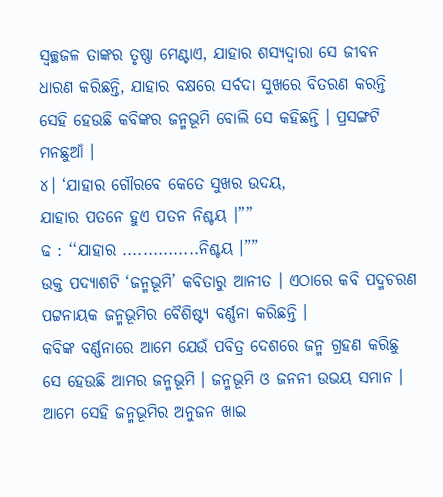ସ୍ୱଚ୍ଛଜଳ ତାଙ୍କର ତୃଷ୍ଣା ମେଣ୍ଟାଏ, ଯାହାର ଶସ୍ୟଦ୍ୱାରା ସେ ଜୀବନ ଧାରଣ କରିଛନ୍ତି, ଯାହାର ବକ୍ଷରେ ସର୍ବଦା ସୁଖରେ ବିତରଣ କରନ୍ତି ସେହି ହେଉଛି କବିଙ୍କର ଜନ୍ମଭୂମି ବୋଲି ସେ କହିଛନ୍ତି । ପ୍ରସଙ୍ଗଟି ମନଛୁଆଁ ।
୪। ‘ଯାହାର ଗୌରବେ କେତେ ସୁଖର ଉଦୟ,
ଯାହାର ପତନେ ହୁଏ ପତନ ନିଶ୍ଚୟ ।””
ଢ : ‘‘ଯାହାର ...............ନିଶ୍ଚୟ ।””
ଉକ୍ତ ପଦ୍ୟାଶଟି ‘ଜନ୍ମଭୂମି’ କବିତାରୁ ଆନୀତ । ଏଠାରେ କବି ପଦ୍ମଚରଣ ପଟ୍ଟନାୟକ ଜନ୍ମଭୂମିର ବୈଶିଷ୍ଟ୍ୟ ବର୍ଣ୍ଣନା କରିଛନ୍ତି ।
କବିଙ୍କ ବର୍ଣ୍ଣନାରେ ଆମେ ଯେଉଁ ପବିତ୍ର ଦେଶରେ ଜନ୍ମ ଗ୍ରହଣ କରିଛୁ ସେ ହେଉଛି ଆମର ଜନ୍ମଭୂମି । ଜନ୍ମଭୂମି ଓ ଜନନୀ ଉଭୟ ସମାନ । ଆମେ ସେହି ଜନ୍ମଭୂମିର ଅନୁଜନ ଖାଇ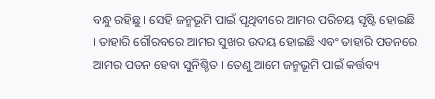ବନ୍ଧୁ ରହିଛୁ । ସେହି ଜନ୍ମଭୂମି ପାଇଁ ପୃଥିବୀରେ ଆମର ପରିଚୟ ସୃଷ୍ଟି ହୋଇଛି । ତାହାରି ଗୌରବରେ ଆମର ସୁଖର ଉଦୟ ହୋଇଛି ଏବଂ ତାହାରି ପଡନରେ ଆମର ପତନ ହେବା ସୁନିଶ୍ଚିତ । ତେଣୁ ଆମେ ଜନ୍ମଭୂମି ପାଇଁ କର୍ତ୍ତବ୍ୟ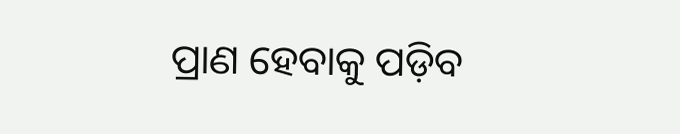ପ୍ରାଣ ହେବାକୁ ପଡ଼ିବ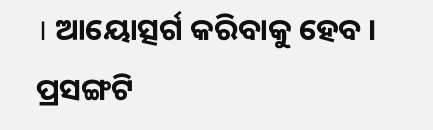। ଆୟୋତ୍ସର୍ଗ କରିବାକୁ ହେବ ।
ପ୍ରସଙ୍ଗଟି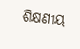ଶିକ୍ଷଣୀୟ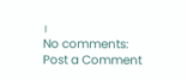।
No comments:
Post a Comment